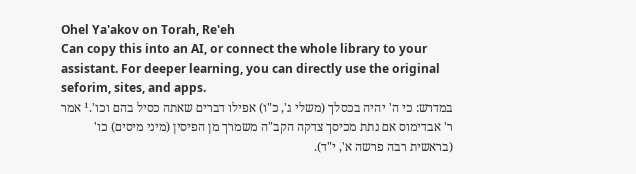Ohel Ya'akov on Torah, Re'eh
Can copy this into an AI, or connect the whole library to your assistant. For deeper learning, you can directly use the original seforim, sites, and apps.
במדרש: כי ה' יהיה בכסלך (משלי ג', כ"ו) אפילו דברים שאתה כסיל בהם וכו'.¹ אמר ר' אבדימוס אם נתת מכיסך צדקה הקב"ה משמרך מן הפיסין (מיני מיסים) כו' (בראשית רבה פרשה א', י"ד).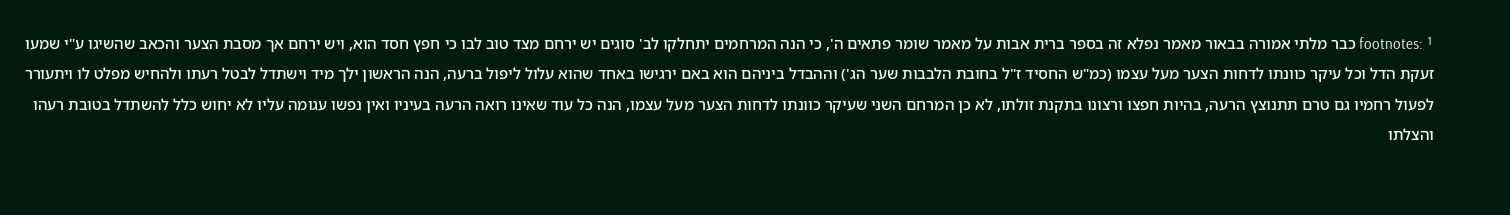footnotes: ¹ כבר מלתי אמורה בבאור מאמר נפלא זה בספר ברית אבות על מאמר שומר פתאים ה', כי הנה המרחמים יתחלקו לב' סוגים יש ירחם מצד טוב לבו כי חפץ חסד הוא, ויש ירחם אך מסבת הצער והכאב שהשיגו ע"י שמעו זעקת הדל וכל עיקר כוונתו לדחות הצער מעל עצמו (כמ"ש החסיד ז"ל בחובת הלבבות שער הג') וההבדל ביניהם הוא באם ירגישו באחד שהוא עלול ליפול ברעה, הנה הראשון ילך מיד וישתדל לבטל רעתו ולהחיש מפלט לו ויתעורר לפעול רחמיו גם טרם תתנוצץ הרעה, בהיות חפצו ורצונו בתקנת זולתו, לא כן המרחם השני שעיקר כוונתו לדחות הצער מעל עצמו, הנה כל עוד שאינו רואה הרעה בעיניו ואין נפשו עגומה עליו לא יחוש כלל להשתדל בטובת רעהו והצלתו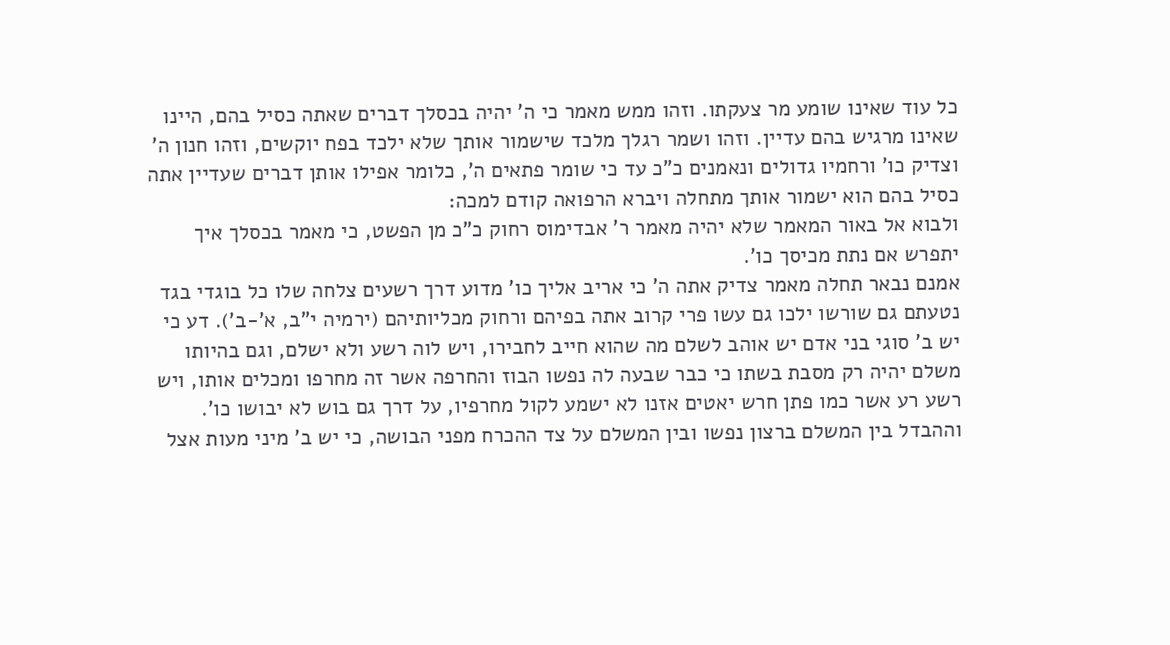כל עוד שאינו שומע מר צעקתו. וזהו ממש מאמר כי ה' יהיה בכסלך דברים שאתה כסיל בהם, היינו שאינו מרגיש בהם עדיין. וזהו ושמר רגלך מלכד שישמור אותך שלא ילכד בפח יוקשים, וזהו חנון ה' וצדיק כו' ורחמיו גדולים ונאמנים כ"כ עד כי שומר פתאים ה', כלומר אפילו אותן דברים שעדיין אתה כסיל בהם הוא ישמור אותך מתחלה ויברא הרפואה קודם למכה:
ולבוא אל באור המאמר שלא יהיה מאמר ר' אבדימוס רחוק כ"כ מן הפשט, כי מאמר בכסלך איך יתפרש אם נתת מכיסך כו'.
אמנם נבאר תחלה מאמר צדיק אתה ה' כי אריב אליך כו' מדוע דרך רשעים צלחה שלו כל בוגדי בגד נטעתם גם שורשו ילכו גם עשו פרי קרוב אתה בפיהם ורחוק מכליותיהם (ירמיה י"ב, א'-ב'). דע כי יש ב' סוגי בני אדם יש אוהב לשלם מה שהוא חייב לחבירו, ויש לוה רשע ולא ישלם, וגם בהיותו משלם יהיה רק מסבת בשתו כי כבר שבעה לה נפשו הבוז והחרפה אשר זה מחרפו ומכלים אותו, ויש רשע רע אשר כמו פתן חרש יאטים אזנו לא ישמע לקול מחרפיו, על דרך גם בוש לא יבושו כו'. וההבדל בין המשלם ברצון נפשו ובין המשלם על צד ההכרח מפני הבושה, כי יש ב' מיני מעות אצל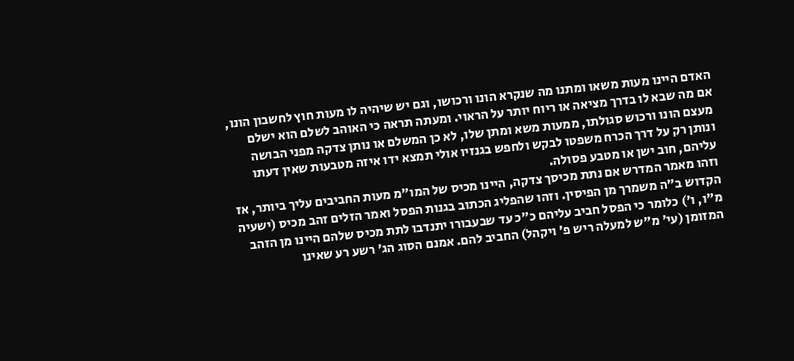האדם היינו מעות משאו ומתנו מה שנקרא הונו ורכושו, וגם יש שיהיה לו מעות חוץ לחשבון הונו, אם מה שבא לו בדרך מציאה או ריוח יותר על הראוי. ומעתה תראה כי האוהב לשלם הוא ישלם מעצם הונו ורכוש סגולתו, ממעות משא ומתן שלו, לא כן המשלם או נותן צדקה מפני הבושה ונותן רק על דרך הכרח משפטו לבקש ולחפש בגנזיו אולי תמצא ידו איזה מטבעות שאין דעתו עליהם, חוב ישן או מטבע פסולה.
וזהו מאמר המדרש אם נתת מכיסך צדקה, היינו מכיס של המו"מ מעות החביבים עליך ביותר, אז הקדוש ב"ה משמרך מן הפיסין. וזהו שהפליג הכתוב בגנות הפסל ואמר הזלים זהב מכיס (ישעיה מ"ו, ו') כלומר כי הפסל חביב עליהם כ"כ עד שבעבורו יתנדבו לתת מכיס שלהם היינו מן הזהב המזומן (עי' מ"ש למעלה ריש פ' ויקהל) החביב להם. אמנם הסוג הג' רשע רע שאינו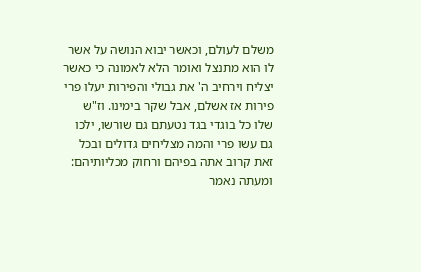משלם לעולם, וכאשר יבוא הנושה על אשר לו הוא מתנצל ואומר הלא לאמונה כי כאשר יצליח וירחיב ה' את גבולי והפירות יעלו פרי פירות אז אשלם, אבל שקר בימינו. וז"ש שלו כל בוגדי בגד נטעתם גם שורשו, ילכו גם עשו פרי והמה מצליחים גדולים ובכל זאת קרוב אתה בפיהם ורחוק מכליותיהם:
ומעתה נאמר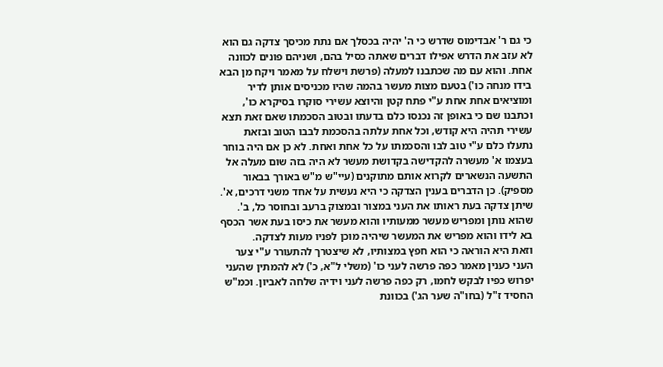כי גם ר' אבדימוס שדרש כי ה' יהיה בכסלך אם נתת מכיסך צדקה גם הוא לא עזב את הדרש אפילו דברים שאתה כסיל בהם, ושניהם פונים לכוונה אחת. והוא עם מה שכתבנו למעלה (פרשת וישלח על מאמר ויקח מן הבא בידו מנחה כו') בטעם מצות מעשר בהמה שהיו מכניסים אותן לדיר ומוציאים אחת אחת ע"י פתח קטן והיוצא עשירי סוקרו בסיקרא כו', וכתבנו שם כי באופן זה נכנסו כלם בדעתו ובטוב הסכמתו שאם זאת תצא עשירי תהיה היא קודש, וכל אחת עלתה בהסכמת לבבו הטוב ובזאת נתעלו כלם ע"י טוב לבו והסכמתו על כל אחת ואחת. לא כן אם היה בוחר בעצמו א' מעשרה להקדישה בקדושת מעשר לא היה בזה שום מעלה אל התשעה הנשארים לקרוא אותם מתוקנים (עיי"ש מ"ש באורך בבאור מספיק). כן הדברים בענין הצדקה כי היא נעשית על אחד משני דרכים, א'. שיתן צדקה בעת ראותו את העני במצור ובמצוק ברעב ובחוסר כל, ב'. שהוא נותן ומפריש מעשר ממעותיו והוא מעשר את כיסו בעת אשר הכסף בא לידו והוא מפריש את המעשר שיהיה מוכן לפניו מעות לצדקה.
וזאת היא הוראה כי הוא חפץ במצותיו, לא שיצטרך להתעורר ע"י צער העני כענין מאמר כפה פרשה לעני כו' (משלי ל"א, כ') לא להמתין שהעני יפרוש כפיו לבקש לחמו, רק כפה פרשה לעני וידיה שלחה לאביון. וכמ"ש החסיד ז"ל (בחו"ה שער הג') בכוונת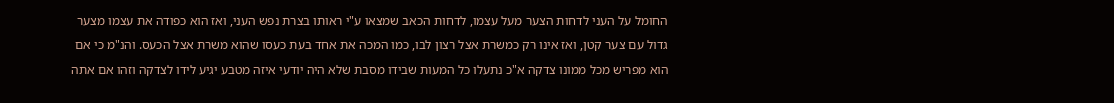החומל על העני לדחות הצער מעל עצמו, לדחות הכאב שמצאו ע"י ראותו בצרת נפש העני, ואז הוא כפודה את עצמו מצער גדול עם צער קטן, ואז אינו רק כמשרת אצל רצון לבו, כמו המכה את אחד בעת כעסו שהוא משרת אצל הכעס. והנ"מ כי אם הוא מפריש מכל ממונו צדקה א"כ נתעלו כל המעות שבידו מסבת שלא היה יודעי איזה מטבע יגיע לידו לצדקה וזהו אם אתה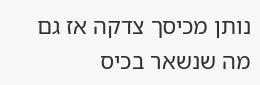נותן מכיסך צדקה אז גם מה שנשאר בכיס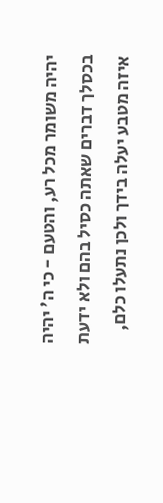יהיה משומר מכל רע, והטעם - כי ה' יהיה בכסלך דברים שאתה כסיל בהם ולא ידעת איזה מטבע יעלה בידך ולכן נתעלו כלם,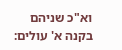וא"כ שניהם בקנה א' עולים: